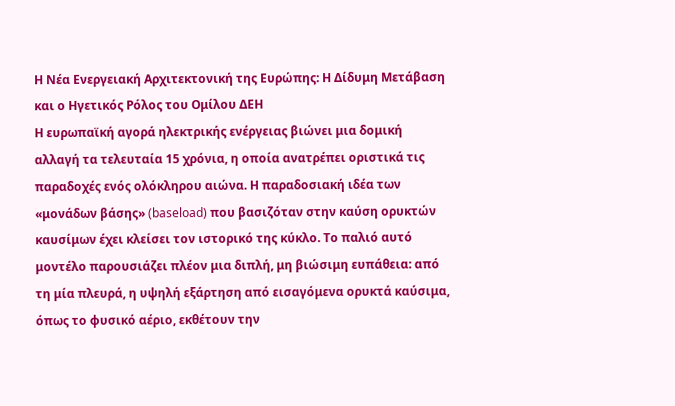Η Νέα Ενεργειακή Αρχιτεκτονική της Ευρώπης: Η Δίδυμη Μετάβαση και ο Ηγετικός Ρόλος του Ομίλου ΔΕΗ
Η ευρωπαϊκή αγορά ηλεκτρικής ενέργειας βιώνει μια δομική αλλαγή τα τελευταία 15 χρόνια, η οποία ανατρέπει οριστικά τις παραδοχές ενός ολόκληρου αιώνα. Η παραδοσιακή ιδέα των «μονάδων βάσης» (baseload) που βασιζόταν στην καύση ορυκτών καυσίμων έχει κλείσει τον ιστορικό της κύκλο. Το παλιό αυτό μοντέλο παρουσιάζει πλέον μια διπλή, μη βιώσιμη ευπάθεια: από τη μία πλευρά, η υψηλή εξάρτηση από εισαγόμενα ορυκτά καύσιμα, όπως το φυσικό αέριο, εκθέτουν την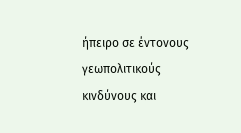ήπειρο σε έντονους γεωπολιτικούς κινδύνους και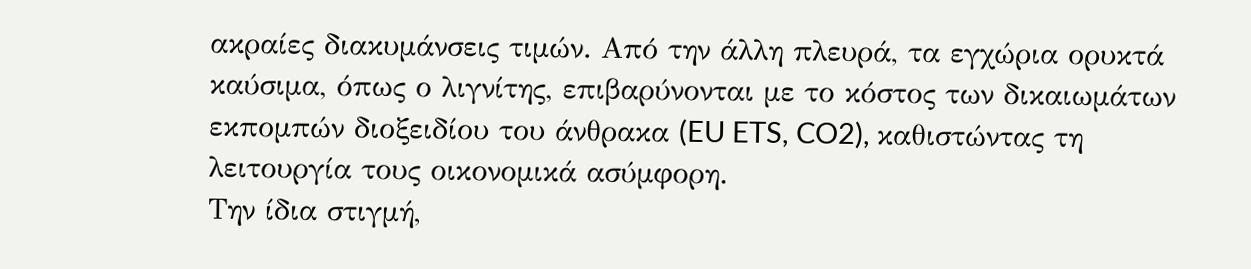ακραίες διακυμάνσεις τιμών. Από την άλλη πλευρά, τα εγχώρια ορυκτά καύσιμα, όπως ο λιγνίτης, επιβαρύνονται με το κόστος των δικαιωμάτων εκπομπών διοξειδίου του άνθρακα (EU ETS, CO2), καθιστώντας τη λειτουργία τους οικονομικά ασύμφορη.
Την ίδια στιγμή,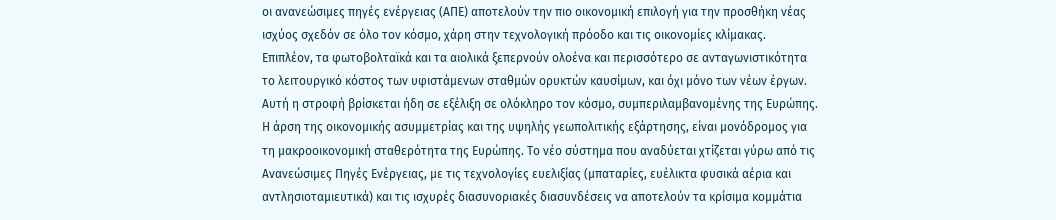οι ανανεώσιμες πηγές ενέργειας (ΑΠΕ) αποτελούν την πιο οικονομική επιλογή για την προσθήκη νέας ισχύος σχεδόν σε όλο τον κόσμο, χάρη στην τεχνολογική πρόοδο και τις οικονομίες κλίμακας. Επιπλέον, τα φωτοβολταϊκά και τα αιολικά ξεπερνούν ολοένα και περισσότερο σε ανταγωνιστικότητα το λειτουργικό κόστος των υφιστάμενων σταθμών ορυκτών καυσίμων, και όχι μόνο των νέων έργων. Αυτή η στροφή βρίσκεται ήδη σε εξέλιξη σε ολόκληρο τον κόσμο, συμπεριλαμβανομένης της Ευρώπης.
Η άρση της οικονομικής ασυμμετρίας και της υψηλής γεωπολιτικής εξάρτησης, είναι μονόδρομος για τη μακροοικονομική σταθερότητα της Ευρώπης. Το νέο σύστημα που αναδύεται χτίζεται γύρω από τις Ανανεώσιμες Πηγές Ενέργειας, με τις τεχνολογίες ευελιξίας (μπαταρίες, ευέλικτα φυσικά αέρια και αντλησιοταμιευτικά) και τις ισχυρές διασυνοριακές διασυνδέσεις να αποτελούν τα κρίσιμα κομμάτια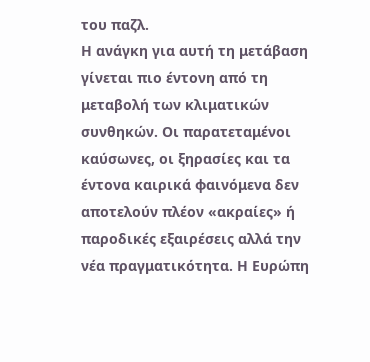του παζλ.
Η ανάγκη για αυτή τη μετάβαση γίνεται πιο έντονη από τη μεταβολή των κλιματικών συνθηκών. Οι παρατεταμένοι καύσωνες, οι ξηρασίες και τα έντονα καιρικά φαινόμενα δεν αποτελούν πλέον «ακραίες» ή παροδικές εξαιρέσεις αλλά την νέα πραγματικότητα. Η Ευρώπη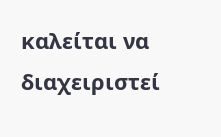καλείται να διαχειριστεί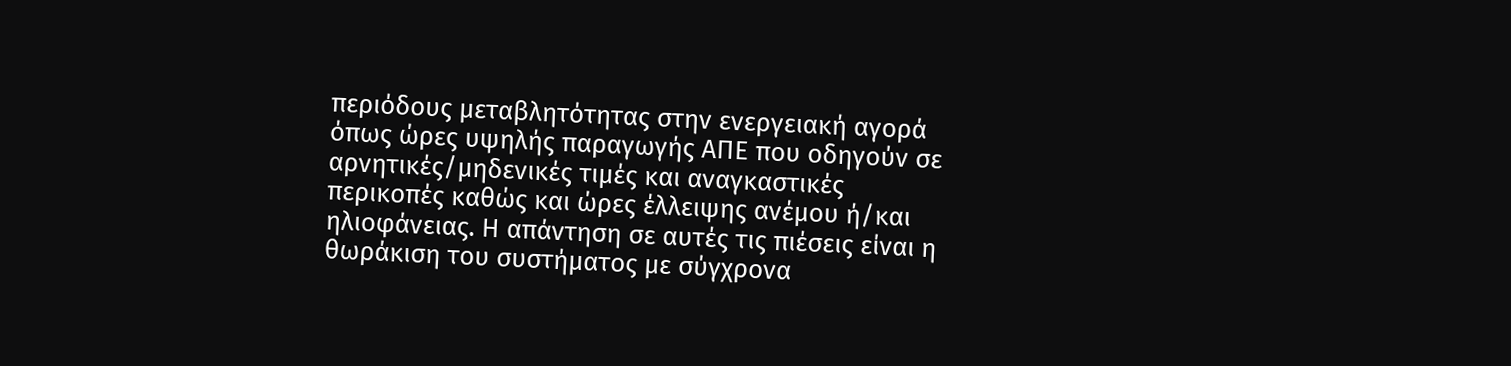περιόδους μεταβλητότητας στην ενεργειακή αγορά όπως ώρες υψηλής παραγωγής ΑΠΕ που οδηγούν σε αρνητικές/μηδενικές τιμές και αναγκαστικές περικοπές καθώς και ώρες έλλειψης ανέμου ή/και ηλιοφάνειας. Η απάντηση σε αυτές τις πιέσεις είναι η θωράκιση του συστήματος με σύγχρονα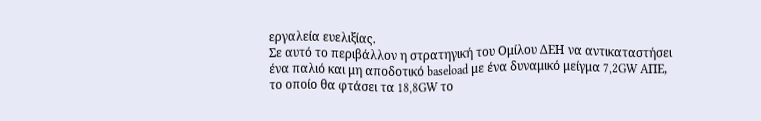εργαλεία ευελιξίας.
Σε αυτό το περιβάλλον η στρατηγική του Ομίλου ΔΕΗ να αντικαταστήσει ένα παλιό και μη αποδοτικό baseload με ένα δυναμικό μείγμα 7,2GW AΠΕ, το οποίο θα φτάσει τα 18,8GW το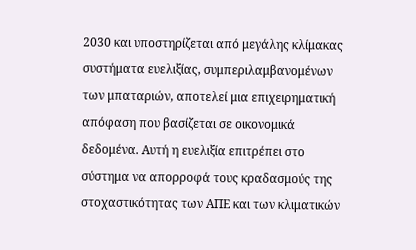2030 και υποστηρίζεται από μεγάλης κλίμακας συστήματα ευελιξίας, συμπεριλαμβανομένων των μπαταριών, αποτελεί μια επιχειρηματική απόφαση που βασίζεται σε οικονομικά δεδομένα. Αυτή η ευελιξία επιτρέπει στο σύστημα να απορροφά τους κραδασμούς της στοχαστικότητας των ΑΠΕ και των κλιματικών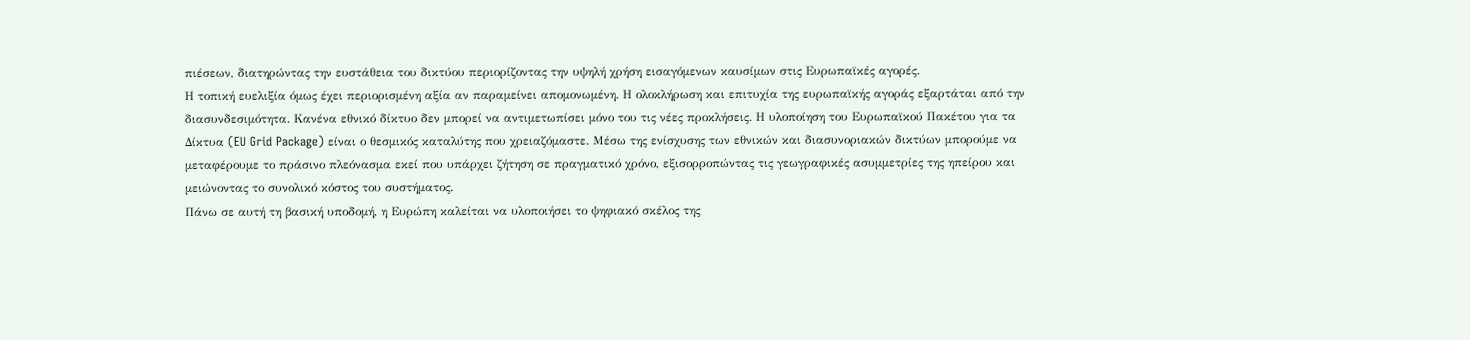πιέσεων, διατηρώντας την ευστάθεια του δικτύου περιορίζοντας την υψηλή χρήση εισαγόμενων καυσίμων στις Ευρωπαϊκές αγορές.
Η τοπική ευελιξία όμως έχει περιορισμένη αξία αν παραμείνει απομονωμένη. Η ολοκλήρωση και επιτυχία της ευρωπαϊκής αγοράς εξαρτάται από την διασυνδεσιμότητα. Κανένα εθνικό δίκτυο δεν μπορεί να αντιμετωπίσει μόνο του τις νέες προκλήσεις. Η υλοποίηση του Ευρωπαϊκού Πακέτου για τα Δίκτυα (EU Grid Package) είναι ο θεσμικός καταλύτης που χρειαζόμαστε. Μέσω της ενίσχυσης των εθνικών και διασυνοριακών δικτύων μπορούμε να μεταφέρουμε το πράσινο πλεόνασμα εκεί που υπάρχει ζήτηση σε πραγματικό χρόνο, εξισορροπώντας τις γεωγραφικές ασυμμετρίες της ηπείρου και μειώνοντας το συνολικό κόστος του συστήματος.
Πάνω σε αυτή τη βασική υποδομή, η Ευρώπη καλείται να υλοποιήσει το ψηφιακό σκέλος της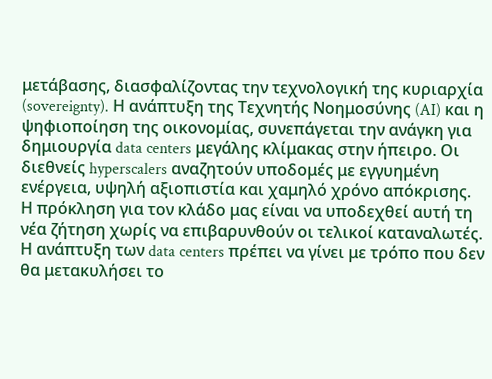μετάβασης, διασφαλίζοντας την τεχνολογική της κυριαρχία (sovereignty). Η ανάπτυξη της Τεχνητής Νοημοσύνης (AI) και η ψηφιοποίηση της οικονομίας, συνεπάγεται την ανάγκη για δημιουργία data centers μεγάλης κλίμακας στην ήπειρο. Οι διεθνείς hyperscalers αναζητούν υποδομές με εγγυημένη ενέργεια, υψηλή αξιοπιστία και χαμηλό χρόνο απόκρισης.
Η πρόκληση για τον κλάδο μας είναι να υποδεχθεί αυτή τη νέα ζήτηση χωρίς να επιβαρυνθούν οι τελικοί καταναλωτές. Η ανάπτυξη των data centers πρέπει να γίνει με τρόπο που δεν θα μετακυλήσει το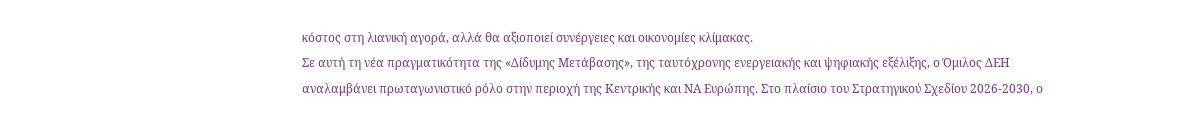κόστος στη λιανική αγορά, αλλά θα αξιοποιεί συνέργειες και οικονομίες κλίμακας.
Σε αυτή τη νέα πραγματικότητα της «Δίδυμης Μετάβασης», της ταυτόχρονης ενεργειακής και ψηφιακής εξέλιξης, ο Όμιλος ΔΕΗ αναλαμβάνει πρωταγωνιστικό ρόλο στην περιοχή της Κεντρικής και ΝΑ Ευρώπης. Στο πλαίσιο του Στρατηγικού Σχεδίου 2026-2030, ο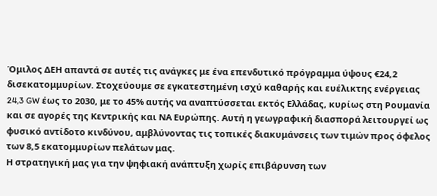Όμιλος ΔΕΗ απαντά σε αυτές τις ανάγκες με ένα επενδυτικό πρόγραμμα ύψους €24,2 δισεκατομμυρίων. Στοχεύουμε σε εγκατεστημένη ισχύ καθαρής και ευέλικτης ενέργειας 24,3 GW έως το 2030, με το 45% αυτής να αναπτύσσεται εκτός Ελλάδας, κυρίως στη Ρουμανία και σε αγορές της Κεντρικής και ΝΑ Ευρώπης. Αυτή η γεωγραφική διασπορά λειτουργεί ως φυσικό αντίδοτο κινδύνου, αμβλύνοντας τις τοπικές διακυμάνσεις των τιμών προς όφελος των 8,5 εκατομμυρίων πελάτων μας.
Η στρατηγική μας για την ψηφιακή ανάπτυξη χωρίς επιβάρυνση των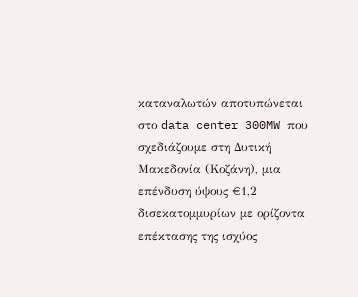καταναλωτών αποτυπώνεται στο data center 300MW που σχεδιάζουμε στη Δυτική Μακεδονία (Κοζάνη), μια επένδυση ύψους €1,2 δισεκατομμυρίων με ορίζοντα επέκτασης της ισχύος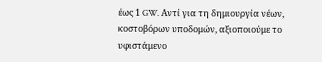έως 1 GW. Αντί για τη δημιουργία νέων, κοστοβόρων υποδομών, αξιοποιούμε το υφιστάμενο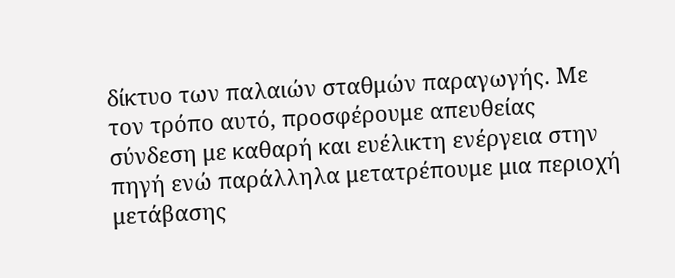δίκτυο των παλαιών σταθμών παραγωγής. Με τον τρόπο αυτό, προσφέρουμε απευθείας σύνδεση με καθαρή και ευέλικτη ενέργεια στην πηγή ενώ παράλληλα μετατρέπουμε μια περιοχή μετάβασης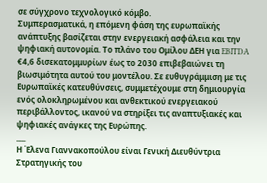σε σύγχρονο τεχνολογικό κόμβο.
Συμπερασματικά, η επόμενη φάση της ευρωπαϊκής ανάπτυξης βασίζεται στην ενεργειακή ασφάλεια και την ψηφιακή αυτονομία. Το πλάνο του Ομίλου ΔΕΗ για EBITDA €4,6 δισεκατομμυρίων έως το 2030 επιβεβαιώνει τη βιωσιμότητα αυτού του μοντέλου. Σε ευθυγράμμιση με τις Ευρωπαϊκές κατευθύνσεις, συμμετέχουμε στη δημιουργία ενός ολοκληρωμένου και ανθεκτικού ενεργειακού περιβάλλοντος, ικανού να στηρίξει τις αναπτυξιακές και ψηφιακές ανάγκες της Ευρώπης.
___
Η Έλενα Γιαννακοπούλου είναι Γενική Διευθύντρια Στρατηγικής του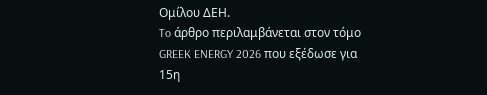Ομίλου ΔΕΗ.
To άρθρο περιλαμβάνεται στον τόμο GREEK ENERGY 2026 που εξέδωσε για 15η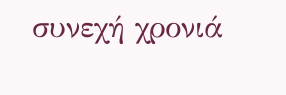συνεχή χρονιά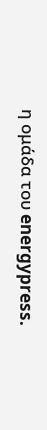η ομάδα του energypress.